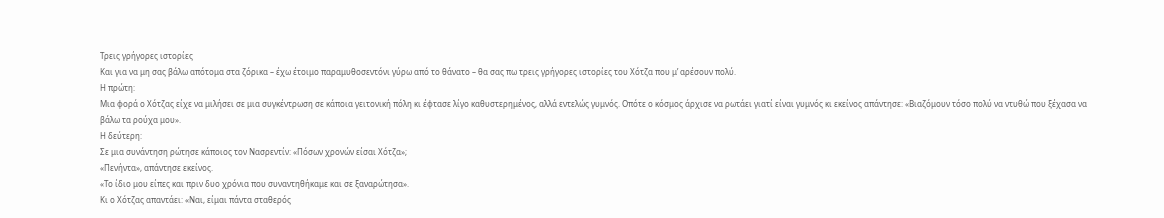Τρεις γρήγορες ιστορίες
Και για να μη σας βάλω απότομα στα ζόρικα – έχω έτοιμο παραμυθοσεντόνι γύρω από το θάνατο – θα σας πω τρεις γρήγορες ιστορίες του Χότζα που μ’ αρέσουν πολύ.
Η πρώτη:
Μια φορά ο Χότζας είχε να μιλήσει σε μια συγκέντρωση σε κάποια γειτονική πόλη κι έφτασε λίγο καθυστερημένος, αλλά εντελώς γυμνός. Οπότε ο κόσμος άρχισε να ρωτάει γιατί είναι γυμνός κι εκείνος απάντησε: «Βιαζόμουν τόσο πολύ να ντυθώ που ξέχασα να βάλω τα ρούχα μου».
Η δεύτερη:
Σε μια συνάντηση ρώτησε κάποιος τον Νασρεντίν: «Πόσων χρονών είσαι Χότζα»;
«Πενήντα», απάντησε εκείνος.
«Το ίδιο μου είπες και πριν δυο χρόνια που συναντηθήκαμε και σε ξαναρώτησα».
Κι ο Χότζας απαντάει: «Ναι, είμαι πάντα σταθερός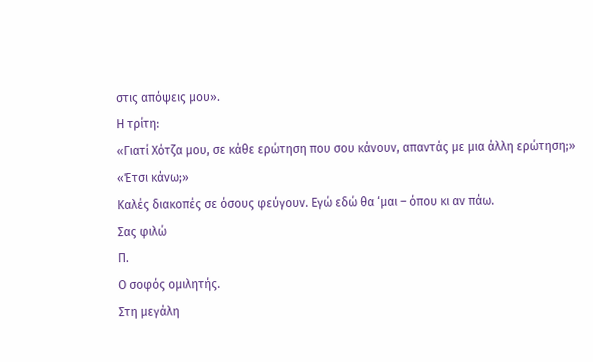στις απόψεις μου».
Η τρίτη:
«Γιατί Χότζα μου, σε κάθε ερώτηση που σου κάνουν, απαντάς με μια άλλη ερώτηση;»
«Έτσι κάνω;»
Καλές διακοπές σε όσους φεύγουν. Εγώ εδώ θα ‘μαι – όπου κι αν πάω.
Σας φιλώ
Π.
Ο σοφός ομιλητής.
Στη μεγάλη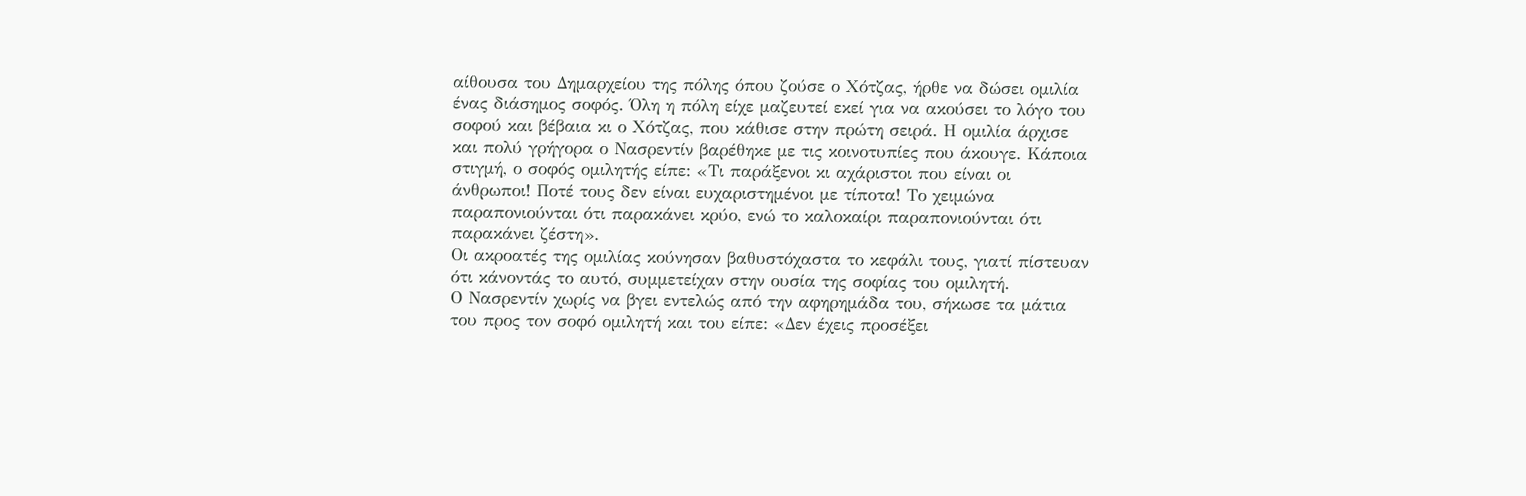αίθουσα του Δημαρχείου της πόλης όπου ζούσε ο Χότζας, ήρθε να δώσει ομιλία ένας διάσημος σοφός. Όλη η πόλη είχε μαζευτεί εκεί για να ακούσει το λόγο του σοφού και βέβαια κι ο Χότζας, που κάθισε στην πρώτη σειρά. Η ομιλία άρχισε και πολύ γρήγορα ο Νασρεντίν βαρέθηκε με τις κοινοτυπίες που άκουγε. Κάποια στιγμή, ο σοφός ομιλητής είπε: «Τι παράξενοι κι αχάριστοι που είναι οι άνθρωποι! Ποτέ τους δεν είναι ευχαριστημένοι με τίποτα! Το χειμώνα παραπονιούνται ότι παρακάνει κρύο, ενώ το καλοκαίρι παραπονιούνται ότι παρακάνει ζέστη».
Οι ακροατές της ομιλίας κούνησαν βαθυστόχαστα το κεφάλι τους, γιατί πίστευαν ότι κάνοντάς το αυτό, συμμετείχαν στην ουσία της σοφίας του ομιλητή.
Ο Νασρεντίν χωρίς να βγει εντελώς από την αφηρημάδα του, σήκωσε τα μάτια του προς τον σοφό ομιλητή και του είπε: «Δεν έχεις προσέξει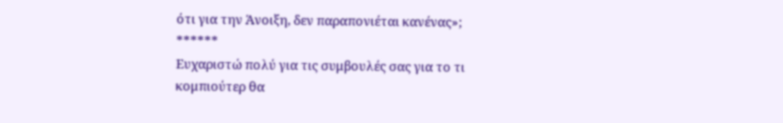ότι για την Άνοιξη, δεν παραπονιέται κανένας»;
******
Ευχαριστώ πολύ για τις συμβουλές σας για το τι κομπιούτερ θα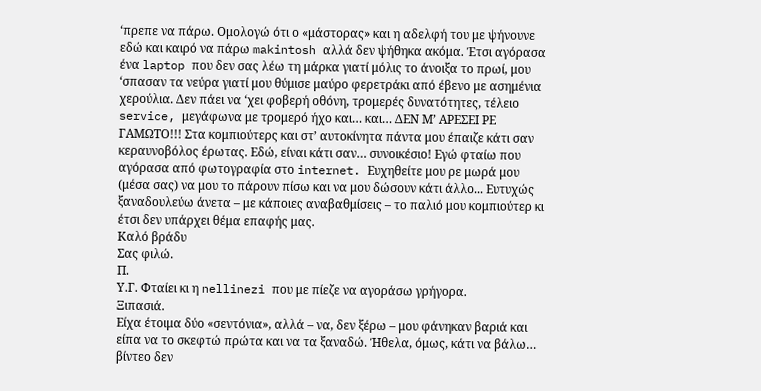‘πρεπε να πάρω. Ομολογώ ότι ο «μάστορας» και η αδελφή του με ψήνουνε εδώ και καιρό να πάρω makintosh αλλά δεν ψήθηκα ακόμα. Έτσι αγόρασα ένα laptop που δεν σας λέω τη μάρκα γιατί μόλις το άνοιξα το πρωί, μου ‘σπασαν τα νεύρα γιατί μου θύμισε μαύρο φερετράκι από έβενο με ασημένια χερούλια. Δεν πάει να ‘χει φοβερή οθόνη, τρομερές δυνατότητες, τέλειο service, μεγάφωνα με τρομερό ήχο και… και… ΔΕΝ Μ’ ΑΡΕΣΕΙ ΡΕ ΓΑΜΩΤΟ!!! Στα κομπιούτερς και στ’ αυτοκίνητα πάντα μου έπαιζε κάτι σαν κεραυνοβόλος έρωτας. Εδώ, είναι κάτι σαν… συνοικέσιο! Εγώ φταίω που αγόρασα από φωτογραφία στο internet. Ευχηθείτε μου ρε μωρά μου (μέσα σας) να μου το πάρουν πίσω και να μου δώσουν κάτι άλλο... Ευτυχώς ξαναδουλεύω άνετα – με κάποιες αναβαθμίσεις – το παλιό μου κομπιούτερ κι έτσι δεν υπάρχει θέμα επαφής μας.
Καλό βράδυ
Σας φιλώ.
Π.
Υ.Γ. Φταίει κι η nellinezi που με πίεζε να αγοράσω γρήγορα.
Ξιπασιά.
Είχα έτοιμα δύο «σεντόνια», αλλά – να, δεν ξέρω – μου φάνηκαν βαριά και είπα να το σκεφτώ πρώτα και να τα ξαναδώ. Ήθελα, όμως, κάτι να βάλω… βίντεο δεν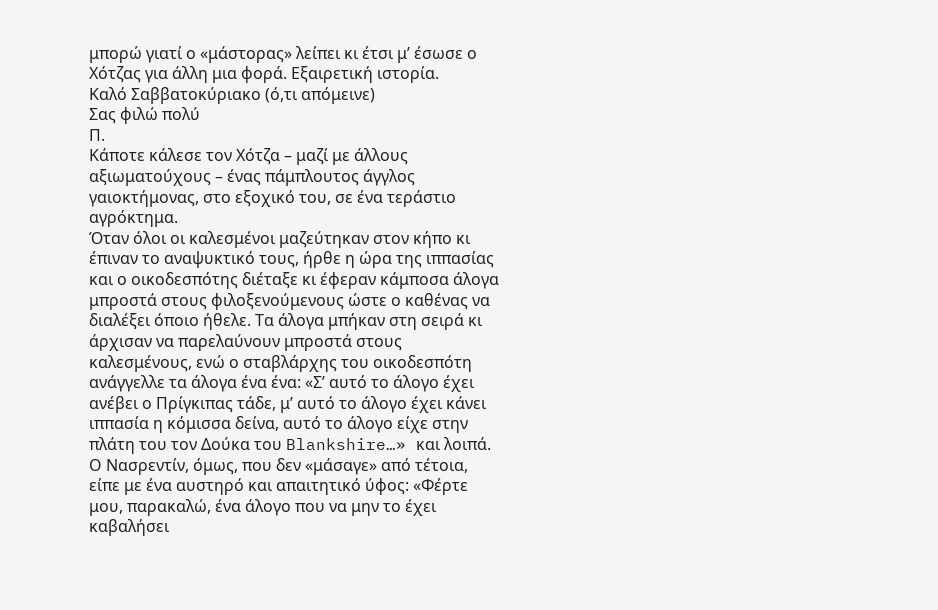μπορώ γιατί ο «μάστορας» λείπει κι έτσι μ’ έσωσε ο Χότζας για άλλη μια φορά. Εξαιρετική ιστορία.
Καλό Σαββατοκύριακο (ό,τι απόμεινε)
Σας φιλώ πολύ
Π.
Κάποτε κάλεσε τον Χότζα – μαζί με άλλους αξιωματούχους – ένας πάμπλουτος άγγλος γαιοκτήμονας, στο εξοχικό του, σε ένα τεράστιο αγρόκτημα.
Όταν όλοι οι καλεσμένοι μαζεύτηκαν στον κήπο κι έπιναν το αναψυκτικό τους, ήρθε η ώρα της ιππασίας και ο οικοδεσπότης διέταξε κι έφεραν κάμποσα άλογα μπροστά στους φιλοξενούμενους ώστε ο καθένας να διαλέξει όποιο ήθελε. Τα άλογα μπήκαν στη σειρά κι άρχισαν να παρελαύνουν μπροστά στους καλεσμένους, ενώ ο σταβλάρχης του οικοδεσπότη ανάγγελλε τα άλογα ένα ένα: «Σ’ αυτό το άλογο έχει ανέβει ο Πρίγκιπας τάδε, μ’ αυτό το άλογο έχει κάνει ιππασία η κόμισσα δείνα, αυτό το άλογο είχε στην πλάτη του τον Δούκα του Blankshire…» και λοιπά.
Ο Νασρεντίν, όμως, που δεν «μάσαγε» από τέτοια, είπε με ένα αυστηρό και απαιτητικό ύφος: «Φέρτε μου, παρακαλώ, ένα άλογο που να μην το έχει καβαλήσει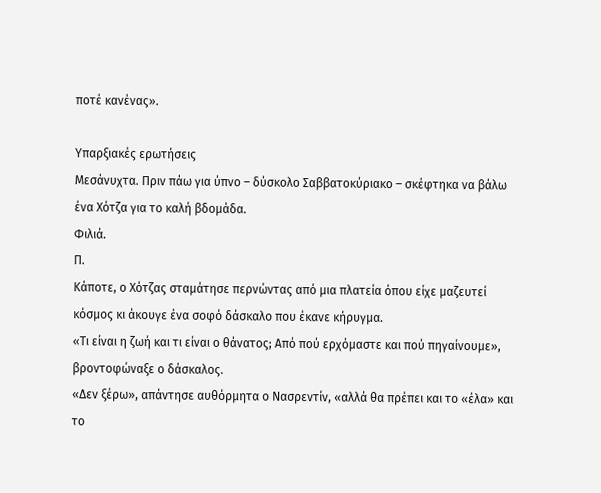ποτέ κανένας».

Υπαρξιακές ερωτήσεις
Μεσάνυχτα. Πριν πάω για ύπνο – δύσκολο Σαββατοκύριακο – σκέφτηκα να βάλω ένα Χότζα για το καλή βδομάδα.
Φιλιά.
Π.
Κάποτε, ο Χότζας σταμάτησε περνώντας από μια πλατεία όπου είχε μαζευτεί κόσμος κι άκουγε ένα σοφό δάσκαλο που έκανε κήρυγμα.
«Τι είναι η ζωή και τι είναι ο θάνατος; Από πού ερχόμαστε και πού πηγαίνουμε», βροντοφώναξε ο δάσκαλος.
«Δεν ξέρω», απάντησε αυθόρμητα ο Νασρεντίν, «αλλά θα πρέπει και το «έλα» και το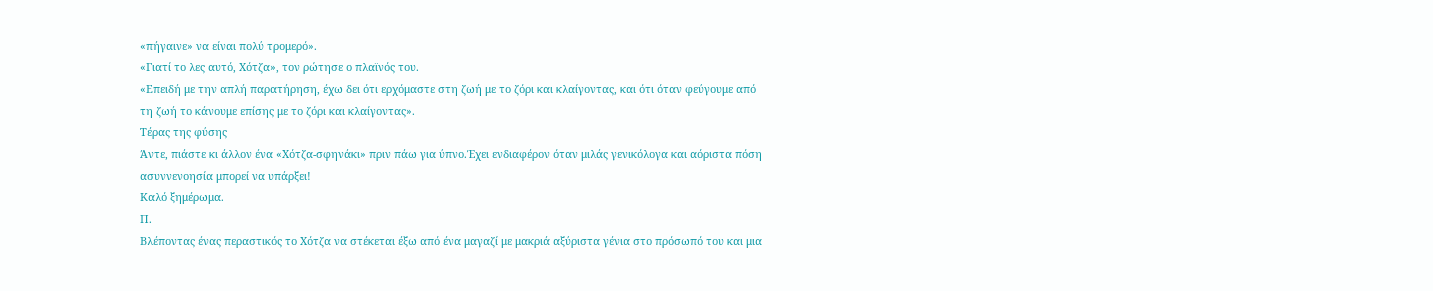«πήγαινε» να είναι πολύ τρομερό».
«Γιατί το λες αυτό, Χότζα», τον ρώτησε ο πλαϊνός του.
«Επειδή με την απλή παρατήρηση, έχω δει ότι ερχόμαστε στη ζωή με το ζόρι και κλαίγοντας, και ότι όταν φεύγουμε από τη ζωή το κάνουμε επίσης με το ζόρι και κλαίγοντας».
Τέρας της φύσης
Άντε, πιάστε κι άλλον ένα «Χότζα-σφηνάκι» πριν πάω για ύπνο.Έχει ενδιαφέρον όταν μιλάς γενικόλογα και αόριστα πόση ασυννενοησία μπορεί να υπάρξει!
Καλό ξημέρωμα.
Π.
Βλέποντας ένας περαστικός το Χότζα να στέκεται έξω από ένα μαγαζί με μακριά αξύριστα γένια στο πρόσωπό του και μια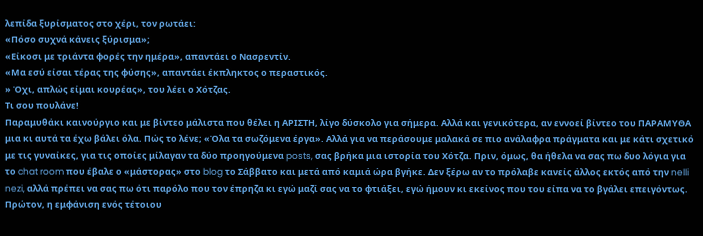λεπίδα ξυρίσματος στο χέρι, τον ρωτάει:
«Πόσο συχνά κάνεις ξύρισμα»;
«Είκοσι με τριάντα φορές την ημέρα», απαντάει ο Νασρεντίν.
«Μα εσύ είσαι τέρας της φύσης», απαντάει έκπληκτος ο περαστικός.
» Όχι, απλώς είμαι κουρέας», του λέει ο Χότζας.
Τι σου πουλάνε!
Παραμυθάκι καινούργιο και με βίντεο μάλιστα που θέλει η ΑΡΙΣΤΗ, λίγο δύσκολο για σήμερα. Αλλά και γενικότερα, αν εννοεί βίντεο του ΠΑΡΑΜΥΘΑ μια κι αυτά τα έχω βάλει όλα. Πώς το λένε; «Όλα τα σωζόμενα έργα». Αλλά για να περάσουμε μαλακά σε πιο ανάλαφρα πράγματα και με κάτι σχετικό με τις γυναίκες, για τις οποίες μίλαγαν τα δύο προηγούμενα posts, σας βρήκα μια ιστορία του Χότζα. Πριν, όμως, θα ήθελα να σας πω δυο λόγια για το chat room που έβαλε ο «μάστορας» στο blog το Σάββατο και μετά από καμιά ώρα βγήκε. Δεν ξέρω αν το πρόλαβε κανείς άλλος εκτός από την nelli nezi, αλλά πρέπει να σας πω ότι παρόλο που τον έπρηζα κι εγώ μαζί σας να το φτιάξει, εγώ ήμουν κι εκείνος που του είπα να το βγάλει επειγόντως. Πρώτον, η εμφάνιση ενός τέτοιου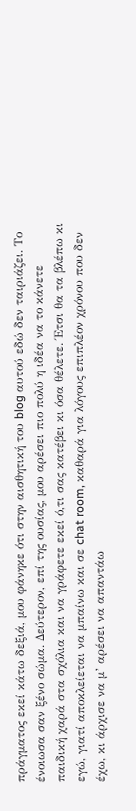πράγματος εκεί κάτω δεξιά, μου φάνηκε ότι στην αισθητική του blog αυτού εδώ δεν ταιριάζει. Το ένοιωσα σαν ξένο σώμα. Δεύτερον, επί της ουσίας, μου αρέσει πιο πολύ η ιδέα να το κάνετε παιδική χαρά στα σχόλια και να γράφετε εκεί ό,τι σας κατέβει κι όσα θέλετε. Έτσι θα τα βλέπω κι εγώ, γιατί αποκλείεται να μπαίνω και σε chat room, καθαρά για λόγους επιπλέον χρόνου που δεν έχω, κι άρχισε να μ’ αρέσει να απαντάω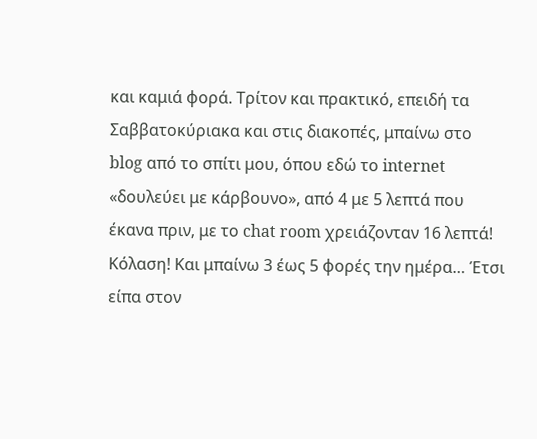και καμιά φορά. Τρίτον και πρακτικό, επειδή τα Σαββατοκύριακα και στις διακοπές, μπαίνω στο blog από το σπίτι μου, όπου εδώ το internet «δουλεύει με κάρβουνο», από 4 με 5 λεπτά που έκανα πριν, με το chat room χρειάζονταν 16 λεπτά! Κόλαση! Και μπαίνω 3 έως 5 φορές την ημέρα… Έτσι είπα στον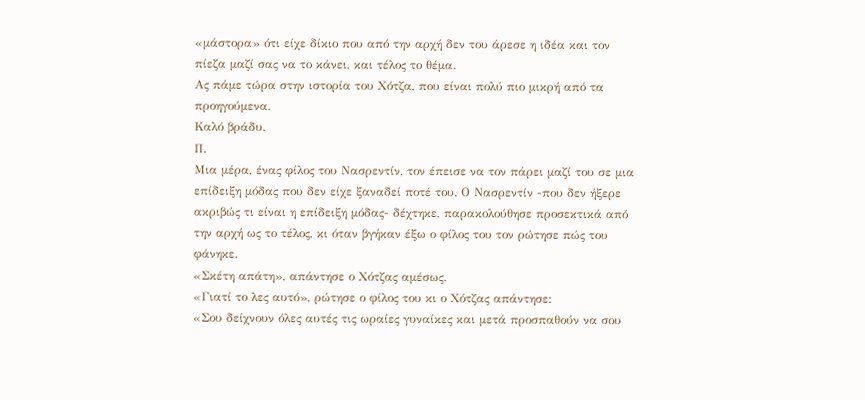«μάστορα» ότι είχε δίκιο που από την αρχή δεν του άρεσε η ιδέα και τον πίεζα μαζί σας να το κάνει, και τέλος το θέμα.
Ας πάμε τώρα στην ιστορία του Χότζα, που είναι πολύ πιο μικρή από τα προηγούμενα.
Καλό βράδυ.
Π.
Μια μέρα, ένας φίλος του Νασρεντίν, τον έπεισε να τον πάρει μαζί του σε μια επίδειξη μόδας που δεν είχε ξαναδεί ποτέ του. Ο Νασρεντίν -που δεν ήξερε ακριβώς τι είναι η επίδειξη μόδας- δέχτηκε, παρακολούθησε προσεκτικά από την αρχή ως το τέλος, κι όταν βγήκαν έξω ο φίλος του τον ρώτησε πώς του φάνηκε.
«Σκέτη απάτη», απάντησε ο Χότζας αμέσως.
«Γιατί το λες αυτό», ρώτησε ο φίλος του κι ο Χότζας απάντησε:
«Σου δείχνουν όλες αυτές τις ωραίες γυναίκες και μετά προσπαθούν να σου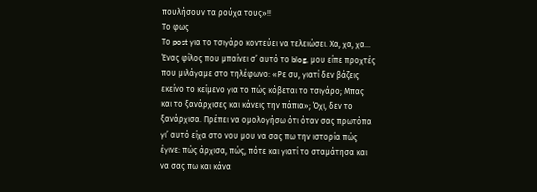πουλήσουν τα ρούχα τους»!!
Το φως
Το post για το τσιγάρο κοντεύει να τελειώσει. Χα, χα, χα… Ένας φίλος που μπαίνει σ’ αυτό το blog, μου είπε προχτές που μιλάγαμε στο τηλέφωνο: «Ρε συ, γιατί δεν βάζεις εκείνο το κείμενο για το πώς κόβεται το τσιγάρο; Μπας και το ξανάρχισες και κάνεις την πάπια»; Όχι, δεν το ξανάρχισα. Πρέπει να ομολογήσω ότι όταν σας πρωτόπα γι’ αυτό είχα στο νου μου να σας πω την ιστορία πώς έγινε: πώς άρχισα, πώς, πότε και γιατί το σταμάτησα και να σας πω και κάνα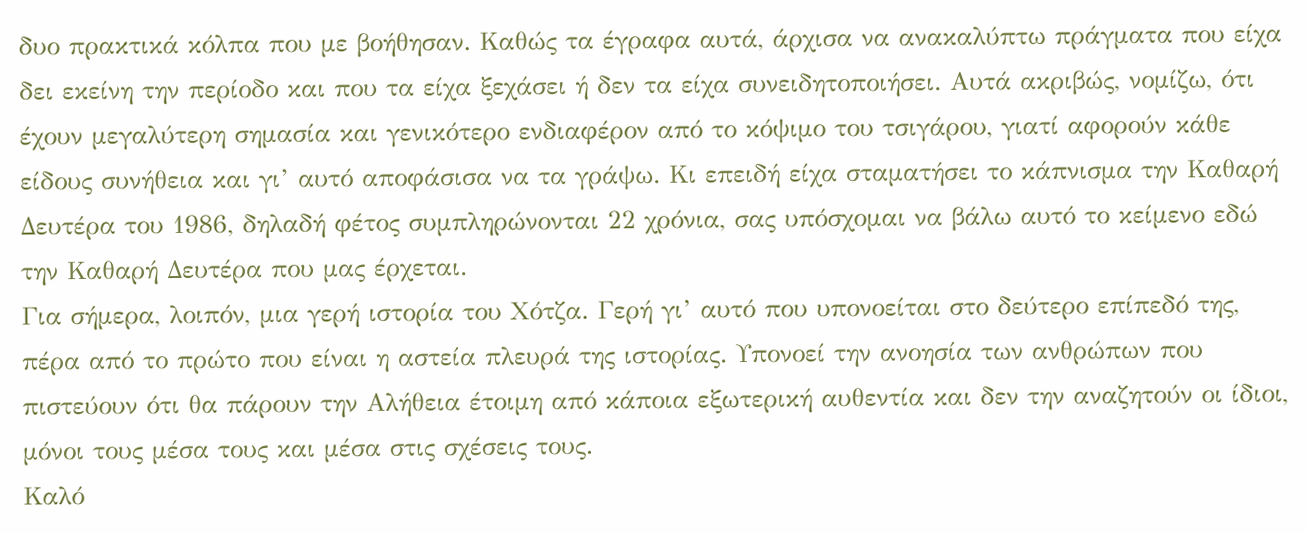δυο πρακτικά κόλπα που με βοήθησαν. Καθώς τα έγραφα αυτά, άρχισα να ανακαλύπτω πράγματα που είχα δει εκείνη την περίοδο και που τα είχα ξεχάσει ή δεν τα είχα συνειδητοποιήσει. Αυτά ακριβώς, νομίζω, ότι έχουν μεγαλύτερη σημασία και γενικότερο ενδιαφέρον από το κόψιμο του τσιγάρου, γιατί αφορούν κάθε είδους συνήθεια και γι’ αυτό αποφάσισα να τα γράψω. Κι επειδή είχα σταματήσει το κάπνισμα την Καθαρή Δευτέρα του 1986, δηλαδή φέτος συμπληρώνονται 22 χρόνια, σας υπόσχομαι να βάλω αυτό το κείμενο εδώ την Καθαρή Δευτέρα που μας έρχεται.
Για σήμερα, λοιπόν, μια γερή ιστορία του Χότζα. Γερή γι’ αυτό που υπονοείται στο δεύτερο επίπεδό της, πέρα από το πρώτο που είναι η αστεία πλευρά της ιστορίας. Υπονοεί την ανοησία των ανθρώπων που πιστεύουν ότι θα πάρουν την Αλήθεια έτοιμη από κάποια εξωτερική αυθεντία και δεν την αναζητούν οι ίδιοι, μόνοι τους μέσα τους και μέσα στις σχέσεις τους.
Καλό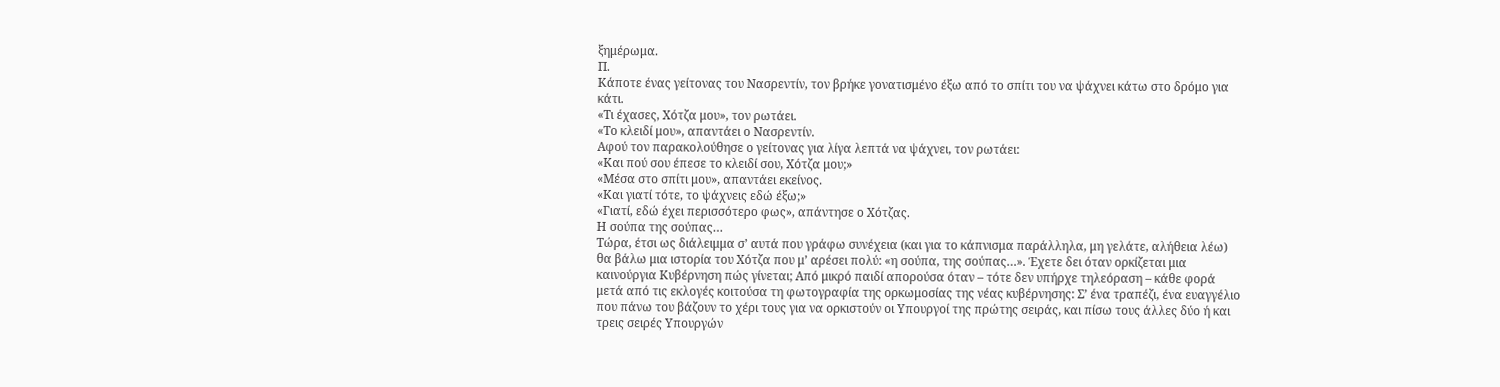ξημέρωμα.
Π.
Κάποτε ένας γείτονας του Νασρεντίν, τον βρήκε γονατισμένο έξω από το σπίτι του να ψάχνει κάτω στο δρόμο για κάτι.
«Τι έχασες, Χότζα μου», τον ρωτάει.
«Το κλειδί μου», απαντάει ο Νασρεντίν.
Αφού τον παρακολούθησε ο γείτονας για λίγα λεπτά να ψάχνει, τον ρωτάει:
«Και πού σου έπεσε το κλειδί σου, Χότζα μου;»
«Μέσα στο σπίτι μου», απαντάει εκείνος.
«Και γιατί τότε, το ψάχνεις εδώ έξω;»
«Γιατί, εδώ έχει περισσότερο φως», απάντησε ο Χότζας.
Η σούπα της σούπας…
Τώρα, έτσι ως διάλειμμα σ’ αυτά που γράφω συνέχεια (και για το κάπνισμα παράλληλα, μη γελάτε, αλήθεια λέω) θα βάλω μια ιστορία του Χότζα που μ’ αρέσει πολύ: «η σούπα, της σούπας…». Έχετε δει όταν ορκίζεται μια καινούργια Κυβέρνηση πώς γίνεται; Από μικρό παιδί απορούσα όταν – τότε δεν υπήρχε τηλεόραση – κάθε φορά μετά από τις εκλογές κοιτούσα τη φωτογραφία της ορκωμοσίας της νέας κυβέρνησης: Σ’ ένα τραπέζι, ένα ευαγγέλιο που πάνω του βάζουν το χέρι τους για να ορκιστούν οι Υπουργοί της πρώτης σειράς, και πίσω τους άλλες δύο ή και τρεις σειρές Υπουργών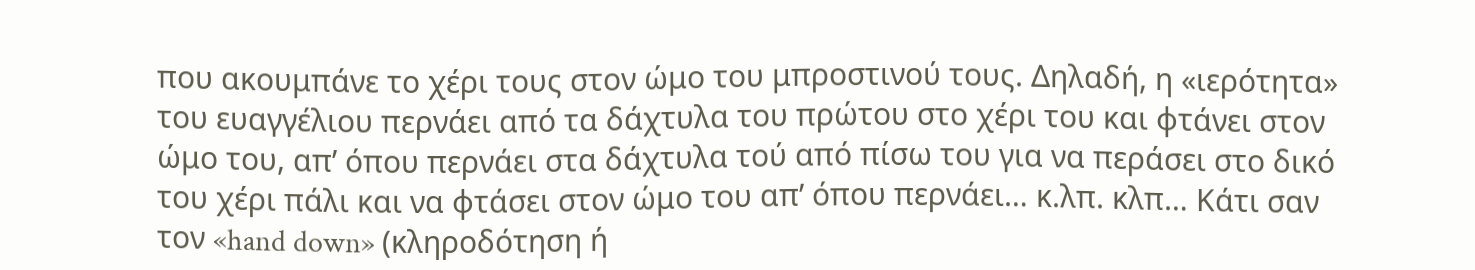που ακουμπάνε το χέρι τους στον ώμο του μπροστινού τους. Δηλαδή, η «ιερότητα» του ευαγγέλιου περνάει από τα δάχτυλα του πρώτου στο χέρι του και φτάνει στον ώμο του, απ’ όπου περνάει στα δάχτυλα τού από πίσω του για να περάσει στο δικό του χέρι πάλι και να φτάσει στον ώμο του απ’ όπου περνάει… κ.λπ. κλπ… Κάτι σαν τον «hand down» (κληροδότηση ή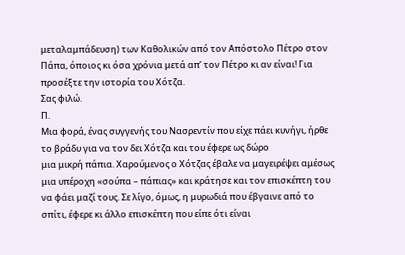μεταλαμπάδευση) των Καθολικών από τον Απόστολο Πέτρο στον Πάπα, όποιος κι όσα χρόνια μετά απ’ τον Πέτρο κι αν είναι! Για προσέξτε την ιστορία του Χότζα.
Σας φιλώ.
Π.
Μια φορά, ένας συγγενής του Νασρεντίν που είχε πάει κυνήγι, ήρθε το βράδυ για να τον δει Χότζα και του έφερε ως δώρο
μια μικρή πάπια. Χαρούμενος ο Χότζας έβαλε να μαγειρέψει αμέσως μια υπέροχη «σούπα – πάπιας» και κράτησε και τον επισκέπτη του να φάει μαζί τους. Σε λίγο, όμως, η μυρωδιά που έβγαινε από το σπίτι, έφερε κι άλλο επισκέπτη που είπε ότι είναι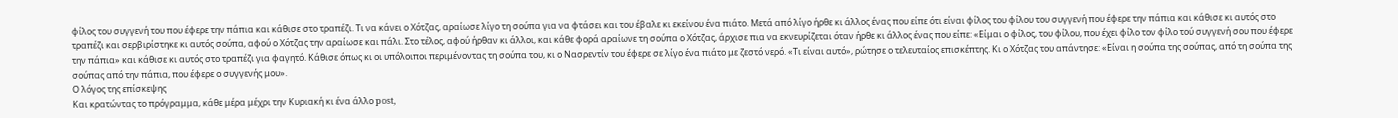φίλος του συγγενή του που έφερε την πάπια και κάθισε στο τραπέζι. Τι να κάνει ο Χότζας, αραίωσε λίγο τη σούπα για να φτάσει και του έβαλε κι εκείνου ένα πιάτο. Μετά από λίγο ήρθε κι άλλος ένας που είπε ότι είναι φίλος του φίλου του συγγενή που έφερε την πάπια και κάθισε κι αυτός στο τραπέζι και σερβιρίστηκε κι αυτός σούπα, αφού ο Χότζας την αραίωσε και πάλι. Στο τέλος, αφού ήρθαν κι άλλοι, και κάθε φορά αραίωνε τη σούπα ο Χότζας, άρχισε πια να εκνευρίζεται όταν ήρθε κι άλλος ένας που είπε: «Είμαι ο φίλος, του φίλου, που έχει φίλο τον φίλο τού συγγενή σου που έφερε την πάπια» και κάθισε κι αυτός στο τραπέζι για φαγητό. Κάθισε όπως κι οι υπόλοιποι περιμένοντας τη σούπα του, κι ο Νασρεντίν του έφερε σε λίγο ένα πιάτο με ζεστό νερό. «Τι είναι αυτό», ρώτησε ο τελευταίος επισκέπτης. Κι ο Χότζας του απάντησε: «Είναι η σούπα της σούπας, από τη σούπα της σούπας από την πάπια, που έφερε ο συγγενής μου».
Ο λόγος της επίσκεψης
Και κρατώντας το πρόγραμμα, κάθε μέρα μέχρι την Κυριακή κι ένα άλλο post,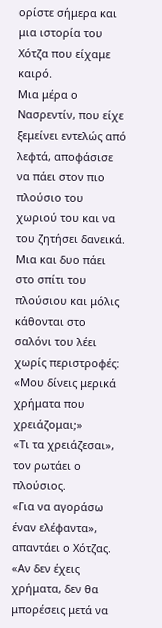ορίστε σήμερα και μια ιστορία του Χότζα που είχαμε καιρό.
Μια μέρα ο Νασρεντίν, που είχε ξεμείνει εντελώς από λεφτά, αποφάσισε να πάει στον πιο πλούσιο του χωριού του και να του ζητήσει δανεικά. Μια και δυο πάει στο σπίτι του πλούσιου και μόλις κάθονται στο σαλόνι του λέει χωρίς περιστροφές:
«Μου δίνεις μερικά χρήματα που χρειάζομαι;»
«Τι τα χρειάζεσαι», τον ρωτάει ο πλούσιος.
«Για να αγοράσω έναν ελέφαντα», απαντάει ο Χότζας.
«Αν δεν έχεις χρήματα, δεν θα μπορέσεις μετά να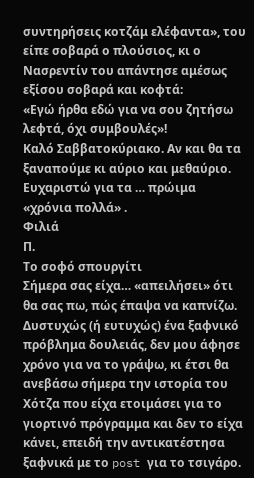συντηρήσεις κοτζάμ ελέφαντα», του είπε σοβαρά ο πλούσιος, κι ο Νασρεντίν του απάντησε αμέσως εξίσου σοβαρά και κοφτά:
«Εγώ ήρθα εδώ για να σου ζητήσω λεφτά, όχι συμβουλές»!
Καλό Σαββατοκύριακο. Αν και θα τα ξαναπούμε κι αύριο και μεθαύριο. Ευχαριστώ για τα … πρώιμα «χρόνια πολλά» .
Φιλιά
Π.
Το σοφό σπουργίτι
Σήμερα σας είχα… «απειλήσει» ότι θα σας πω, πώς έπαψα να καπνίζω. Δυστυχώς (ή ευτυχώς) ένα ξαφνικό πρόβλημα δουλειάς, δεν μου άφησε χρόνο για να το γράψω, κι έτσι θα ανεβάσω σήμερα την ιστορία του Χότζα που είχα ετοιμάσει για το γιορτινό πρόγραμμα και δεν το είχα κάνει, επειδή την αντικατέστησα ξαφνικά με το post για το τσιγάρο.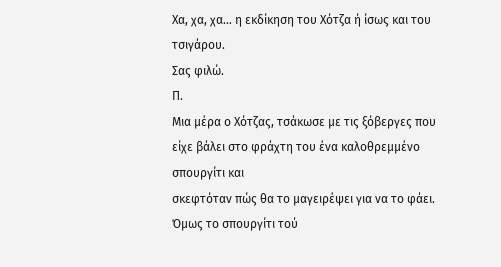Χα, χα, χα… η εκδίκηση του Χότζα ή ίσως και του τσιγάρου.
Σας φιλώ.
Π.
Μια μέρα ο Χότζας, τσάκωσε με τις ξόβεργες που είχε βάλει στο φράχτη του ένα καλοθρεμμένο σπουργίτι και
σκεφτόταν πώς θα το μαγειρέψει για να το φάει. Όμως το σπουργίτι τού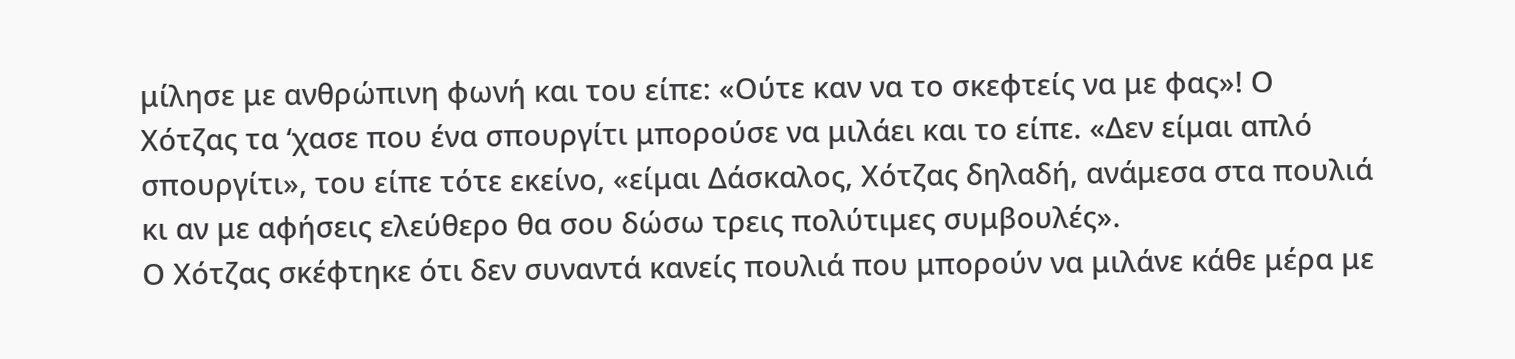μίλησε με ανθρώπινη φωνή και του είπε: «Ούτε καν να το σκεφτείς να με φας»! Ο Χότζας τα ‘χασε που ένα σπουργίτι μπορούσε να μιλάει και το είπε. «Δεν είμαι απλό σπουργίτι», του είπε τότε εκείνο, «είμαι Δάσκαλος, Χότζας δηλαδή, ανάμεσα στα πουλιά κι αν με αφήσεις ελεύθερο θα σου δώσω τρεις πολύτιμες συμβουλές».
Ο Χότζας σκέφτηκε ότι δεν συναντά κανείς πουλιά που μπορούν να μιλάνε κάθε μέρα με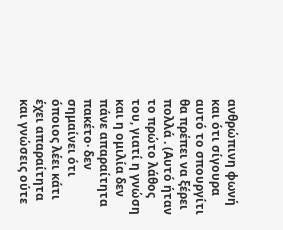ανθρώπινη φωνή και ότι σίγουρα αυτό το σπουργίτι θα πρέπει να ξέρει πολλά . (Αυτό ήταν το πρώτο λάθος του, γιατί η γνώση και η ομιλία δεν πάνε απαραίτητα πακέτο· δεν σημαίνει ότι όποιος λέει κάτι έχει απαραίτητα και γνώσεις ούτε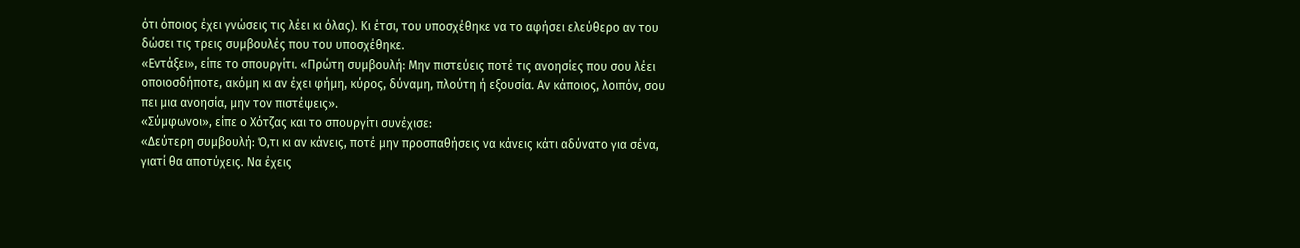ότι όποιος έχει γνώσεις τις λέει κι όλας). Κι έτσι, του υποσχέθηκε να το αφήσει ελεύθερο αν του δώσει τις τρεις συμβουλές που του υποσχέθηκε.
«Εντάξει», είπε το σπουργίτι. «Πρώτη συμβουλή: Μην πιστεύεις ποτέ τις ανοησίες που σου λέει οποιοσδήποτε, ακόμη κι αν έχει φήμη, κύρος, δύναμη, πλούτη ή εξουσία. Αν κάποιος, λοιπόν, σου πει μια ανοησία, μην τον πιστέψεις».
«Σύμφωνοι», είπε ο Χότζας και το σπουργίτι συνέχισε:
«Δεύτερη συμβουλή: Ό,τι κι αν κάνεις, ποτέ μην προσπαθήσεις να κάνεις κάτι αδύνατο για σένα, γιατί θα αποτύχεις. Να έχεις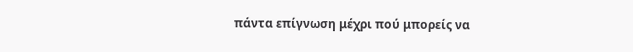πάντα επίγνωση μέχρι πού μπορείς να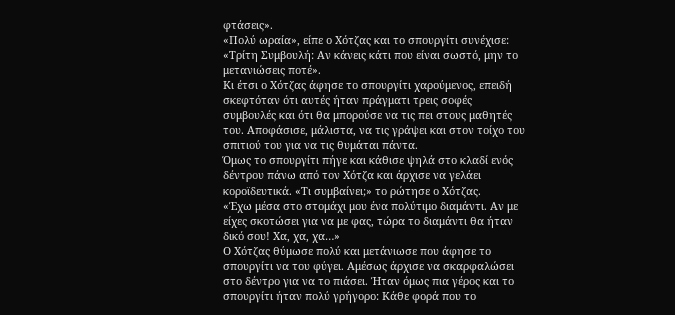φτάσεις».
«Πολύ ωραία», είπε ο Χότζας και το σπουργίτι συνέχισε:
«Τρίτη Συμβουλή: Αν κάνεις κάτι που είναι σωστό, μην το μετανιώσεις ποτέ».
Κι έτσι ο Χότζας άφησε το σπουργίτι χαρούμενος, επειδή σκεφτόταν ότι αυτές ήταν πράγματι τρεις σοφές συμβουλές και ότι θα μπορούσε να τις πει στους μαθητές του. Αποφάσισε, μάλιστα, να τις γράψει και στον τοίχο του σπιτιού του για να τις θυμάται πάντα.
Όμως το σπουργίτι πήγε και κάθισε ψηλά στο κλαδί ενός δέντρου πάνω από τον Χότζα και άρχισε να γελάει κοροϊδευτικά. «Τι συμβαίνει;» το ρώτησε ο Χότζας.
«Έχω μέσα στο στομάχι μου ένα πολύτιμο διαμάντι. Αν με είχες σκοτώσει για να με φας, τώρα το διαμάντι θα ήταν δικό σου! Χα, χα, χα…»
Ο Χότζας θύμωσε πολύ και μετάνιωσε που άφησε το σπουργίτι να του φύγει. Αμέσως άρχισε να σκαρφαλώσει στο δέντρο για να το πιάσει. Ήταν όμως πια γέρος και το σπουργίτι ήταν πολύ γρήγορο: Κάθε φορά που το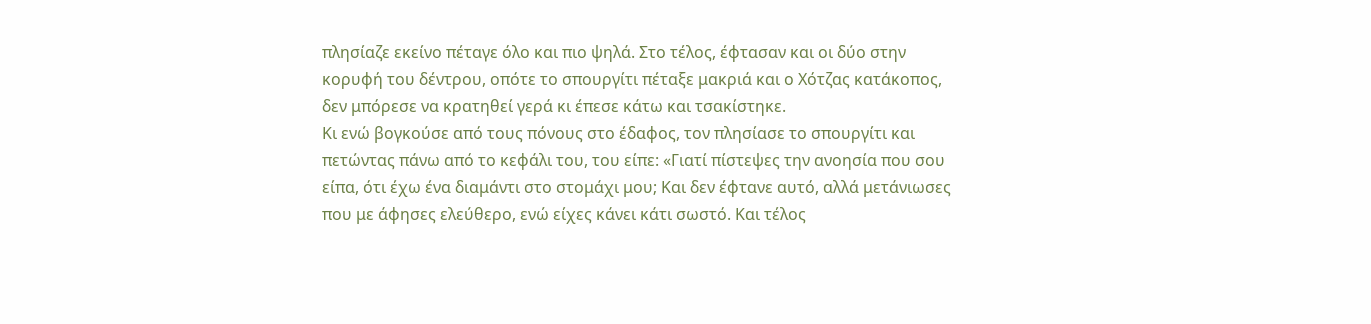πλησίαζε εκείνο πέταγε όλο και πιο ψηλά. Στο τέλος, έφτασαν και οι δύο στην κορυφή του δέντρου, οπότε το σπουργίτι πέταξε μακριά και ο Χότζας κατάκοπος, δεν μπόρεσε να κρατηθεί γερά κι έπεσε κάτω και τσακίστηκε.
Κι ενώ βογκούσε από τους πόνους στο έδαφος, τον πλησίασε το σπουργίτι και πετώντας πάνω από το κεφάλι του, του είπε: «Γιατί πίστεψες την ανοησία που σου είπα, ότι έχω ένα διαμάντι στο στομάχι μου; Και δεν έφτανε αυτό, αλλά μετάνιωσες που με άφησες ελεύθερο, ενώ είχες κάνει κάτι σωστό. Και τέλος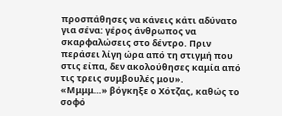προσπάθησες να κάνεις κάτι αδύνατο για σένα: γέρος άνθρωπος να σκαρφαλώσεις στο δέντρο. Πριν περάσει λίγη ώρα από τη στιγμή που στις είπα, δεν ακολούθησες καμία από τις τρεις συμβουλές μου».
«Μμμμ…» βόγκηξε ο Χότζας, καθώς το σοφό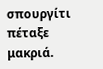σπουργίτι πέταξε μακριά.